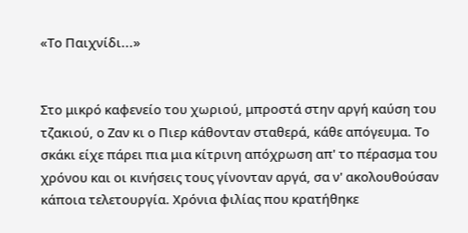«Το Παιχνίδι...»


Στο μικρό καφενείο του χωριού, μπροστά στην αργή καύση του τζακιού, ο Ζαν κι ο Πιερ κάθονταν σταθερά, κάθε απόγευμα. Το σκάκι είχε πάρει πια μια κίτρινη απόχρωση απ' το πέρασμα του χρόνου και οι κινήσεις τους γίνονταν αργά, σα ν' ακολουθούσαν κάποια τελετουργία. Χρόνια φιλίας που κρατήθηκε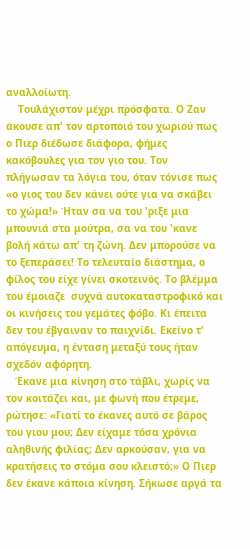αναλλοίωτη.
    Τουλάχιστον μέχρι πρόσφατα. Ο Ζαν άκουσε απ' τον αρτοποιό του χωριού πως ο Πιερ διέδωσε διάφορα, φήμες κακόβουλες για τον γιο του. Τον πλήγωσαν τα λόγια του, όταν τόνισε πως «ο γιος του δεν κάνει ούτε για να σκάβει το χώμα!» Ήταν σα να του 'ριξε μια μπουνιά στα μούτρα, σα να του 'κανε βολή κάτω απ' τη ζώνη. Δεν μπορούσε να το ξεπεράσει! Το τελευταίο διάστημα, ο φίλος του είχε γίνει σκοτεινός. Το βλέμμα του έμοιαζε  συχνά αυτοκαταστροφικό και οι κινήσεις του γεμάτες φόβο. Κι έπειτα δεν του έβγαιναν το παιχνίδι. Εκείνο τ' απόγευμα, η ένταση μεταξύ τους ήταν σχεδόν αφόρητη.
   Έκανε μια κίνηση στο τάβλι, χωρίς να τον κοιτάζει και, με φωνή που έτρεμε, ρώτησε: «Γιατί το έκανες αυτό σε βάρος του γιου μου; Δεν είχαμε τόσα χρόνια αληθινής φιλίας; Δεν αρκούσαν, για να κρατήσεις το στόμα σου κλειστό;» Ο Πιερ δεν έκανε κάποια κίνηση. Σήκωσε αργά τα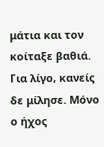μάτια και τον κοίταξε βαθιά. Για λίγο, κανείς δε μίλησε. Μόνο ο ήχος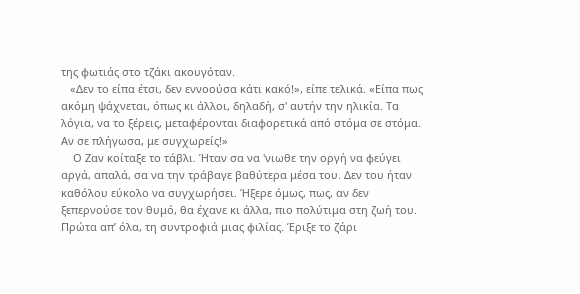της φωτιάς στο τζάκι ακουγόταν.
   «Δεν το είπα έτσι, δεν εννοούσα κάτι κακό!», είπε τελικά. «Είπα πως ακόμη ψάχνεται, όπως κι άλλοι, δηλαδή, σ' αυτήν την ηλικία. Τα λόγια, να το ξέρεις, μεταφέρονται διαφορετικά από στόμα σε στόμα. Αν σε πλήγωσα, με συγχωρείς!»
    Ο Ζαν κοίταξε το τάβλι. Ήταν σα να 'νιωθε την οργή να φεύγει αργά, απαλά, σα να την τράβαγε βαθύτερα μέσα του. Δεν του ήταν καθόλου εύκολο να συγχωρήσει. Ήξερε όμως, πως, αν δεν ξεπερνούσε τον θυμό, θα έχανε κι άλλα, πιο πολύτιμα στη ζωή του. Πρώτα απ’ όλα, τη συντροφιά μιας φιλίας. Έριξε το ζάρι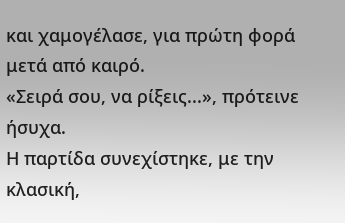και χαμογέλασε, για πρώτη φορά μετά από καιρό.
«Σειρά σου, να ρίξεις...», πρότεινε ήσυχα.
Η παρτίδα συνεχίστηκε, με την κλασική,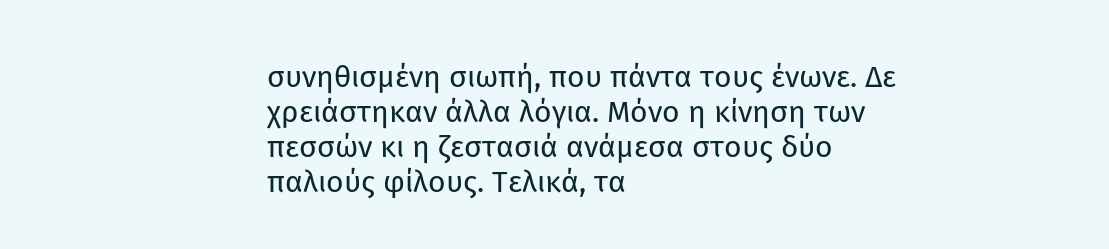συνηθισμένη σιωπή, που πάντα τους ένωνε. Δε χρειάστηκαν άλλα λόγια. Μόνο η κίνηση των πεσσών κι η ζεστασιά ανάμεσα στους δύο παλιούς φίλους. Τελικά, τα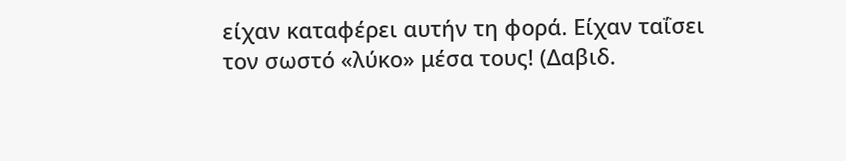είχαν καταφέρει αυτήν τη φορά. Είχαν ταΐσει τον σωστό «λύκο» μέσα τους! (Δαβιδ.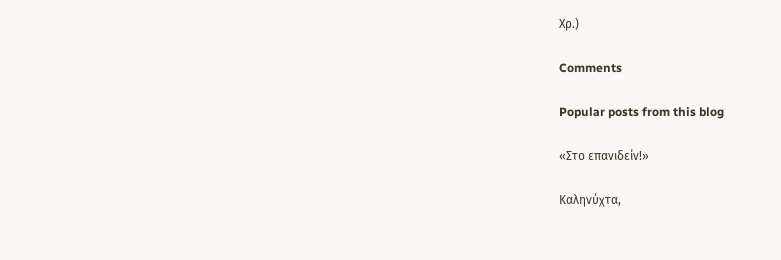Χρ.)

Comments

Popular posts from this blog

«Στο επανιδείν!»

Καληνύχτα,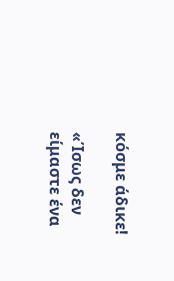κόσμε άδικε!

«Ίσως δεν είμαστε ένα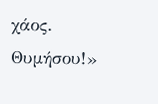χάος. Θυμήσου!»